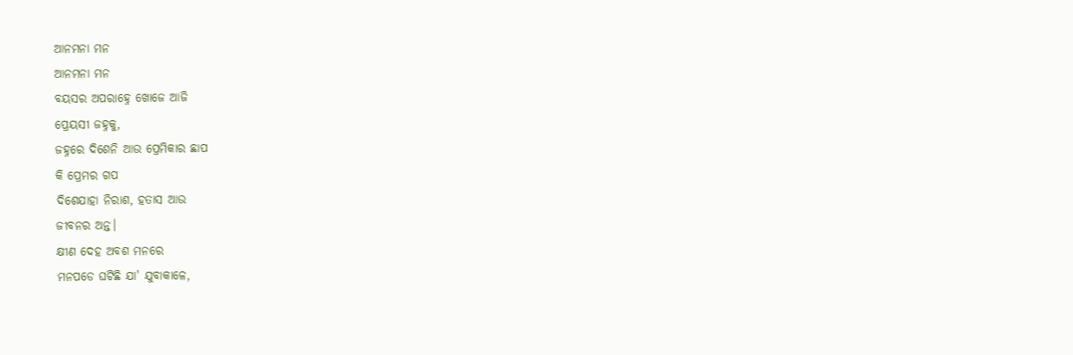ଆନମନା ମନ
ଆନମନା ମନ
ବୟସର ଅପରାହ୍ନେ ଖୋଜେ ଆଜି
ପ୍ରେୟସୀ ଜହ୍ନକୁ,
ଜହ୍ନରେ ଦିଶେନି ଆଉ ପ୍ରେମିକାର ଛାପ
କି ପ୍ରେମର ଗପ
ଦିଶେଯାହା ନିରାଶ, ହତାସ ଆଉ
ଜୀବନର ଅନ୍ତ।
କ୍ଷୀଣ ଦେହ ଅବଶ ମନରେ
ମନପଡେ ଘଟିଛି ଯା' ଯୁବାକାଳେ,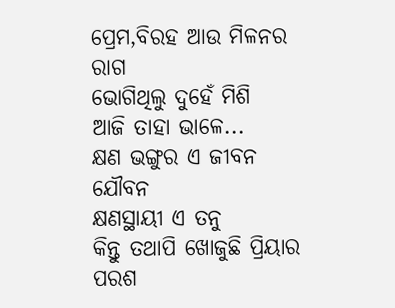ପ୍ରେମ,ବିରହ ଆଉ ମିଳନର ରାଗ
ଭୋଗିଥିଲୁ ଦୁହେଁ ମିଶି
ଆଜି ତାହା ଭାଳେ...
କ୍ଷଣ ଭଙ୍ଗୁର ଏ ଜୀବନ ଯୌବନ
କ୍ଷଣସ୍ଥାୟୀ ଏ ତନୁ
କିନ୍ତୁ ତଥାପି ଖୋଜୁଛି ପ୍ରିୟାର ପରଶ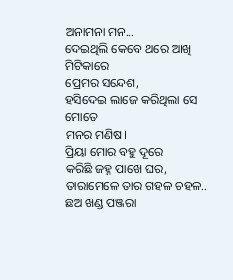ଅନାମନା ମନ...
ଦେଇଥିଲି କେବେ ଥରେ ଆଖି ମିଟିକାରେ
ପ୍ରେମର ସନ୍ଦେଶ,
ହସିଦେଇ ଲାଜେ କରିଥିଲା ସେ ମୋତେ
ମନର ମଣିଷ।
ପ୍ରିୟା ମୋର ବହୁ ଦୂରେ
କରିଛି ଜହ୍ନ ପାଖେ ଘର,
ତାରାମେଳେ ତାର ଗହଳ ଚହଳ..
ଛଅ ଖଣ୍ଡ ପଞ୍ଜରା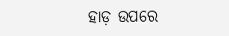ହାଡ଼ ଉପରେ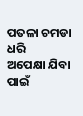ପତଳା ଚମଡା ଧରି
ଅପେକ୍ଷା ଯିବା ପାଇଁ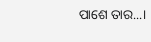ପାଶେ ତାର...।